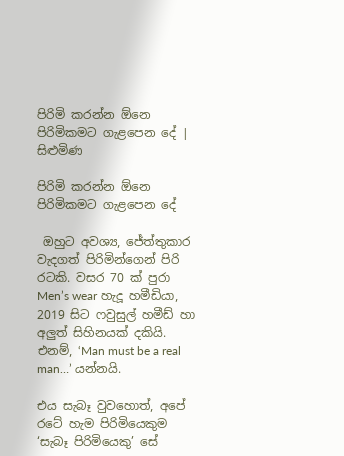පිරිමි කරන්න ඕනෙ පිරිමිකමට ගැළපෙන දේ | සිළුමිණ

පිරිමි කරන්න ඕනෙ පිරිමිකමට ගැළපෙන දේ

 ඔහුට අවශ්‍ය, ජේත්තුකාර වැදගත් පිරිමින්ගෙන් පි‍රි රටකි. වසර 70 ක් පුරා Men’s wear හැදූ හමීඩියා, 2019 සිට ෆවුසුල් හමීඩ් හා අලුත් සිහිනයක් දකියි. එනම්, ‘Man must be a real man…’ යන්නයි.

එය සැබෑ වුවහොත්, අපේ රටේ හැම පිරිමියෙකුම ‘සැබෑ පිරිමියෙකු’ සේ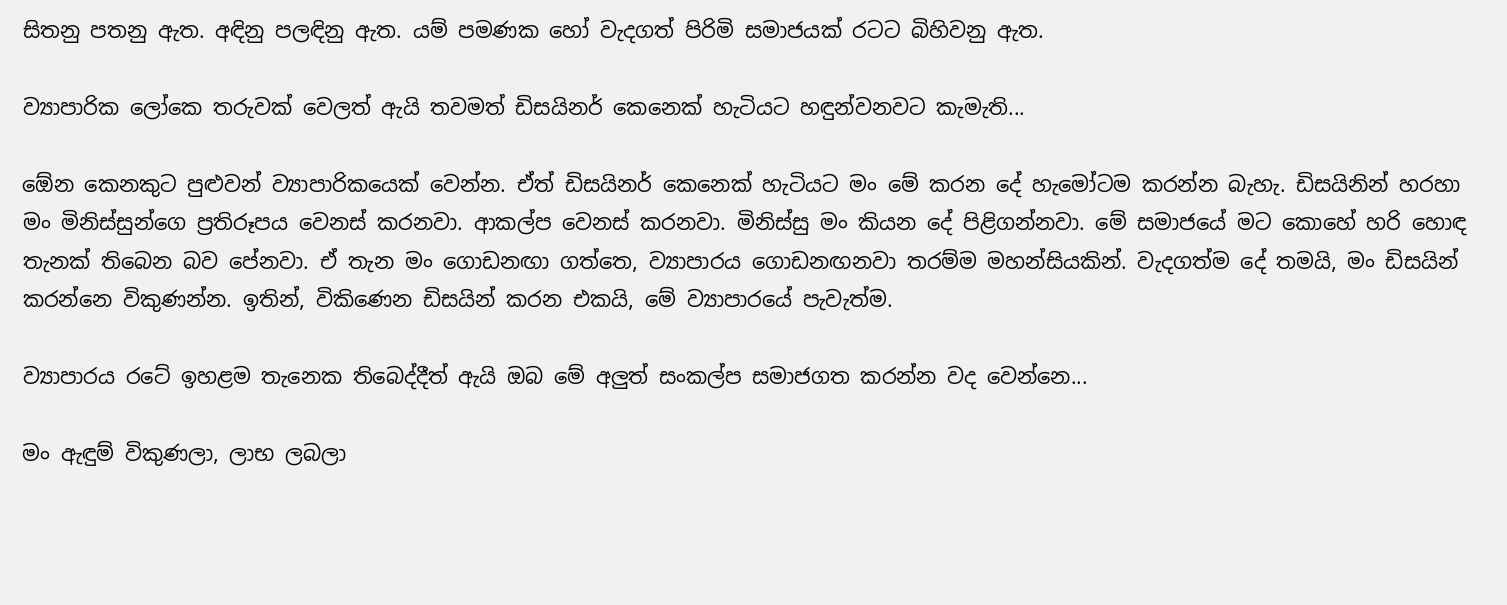සිතනු පතනු ඇත. අඳිනු පලඳිනු ඇත. යම් පමණක හෝ වැදගත් පිරිමි සමාජයක් රටට බිහිවනු ඇත.

ව්‍යාපාරික ලෝකෙ තරුවක් වෙලත් ඇයි තවමත් ඩිසයිනර් කෙනෙක් හැටියට හඳුන්වනවට කැමැති...

ඕ‍ෙන කෙ‍නකුට පුළුවන් ව්‍යාපාරිකයෙක් වෙන්න. ඒත් ඩිසයිනර් කෙනෙක් හැටියට මං මේ කරන දේ හැමෝටම කරන්න බැහැ. ඩිසයිනින් හරහා මං මිනිස්සුන්ගෙ ප්‍රතිරූපය වෙනස් කරනවා. ආකල්ප වෙනස් කරනවා. මිනිස්සු මං කියන දේ පිළිගන්නවා. මේ සමාජයේ මට කොහේ හරි හොඳ තැනක් තිබෙන බව පේනවා. ඒ තැන මං ගොඩනඟා ගත්තෙ, ව්‍යාපාරය ගොඩනඟනවා තරම්ම මහන්සියකින්. වැදගත්ම දේ තමයි, මං ඩිසයින් කරන්නෙ විකුණන්න. ඉතින්, විකිණෙන ඩිසයින් කරන එකයි, මේ ව්‍යාපාරයේ පැවැත්ම.

ව්‍යාපාරය රටේ ඉහළම තැනෙක තිබෙද්දීත් ඇයි ඔබ මේ අලුත් සංකල්ප සමාජගත කරන්න වද වෙන්නෙ...

මං ඇඳුම් විකුණලා, ලාභ ලබලා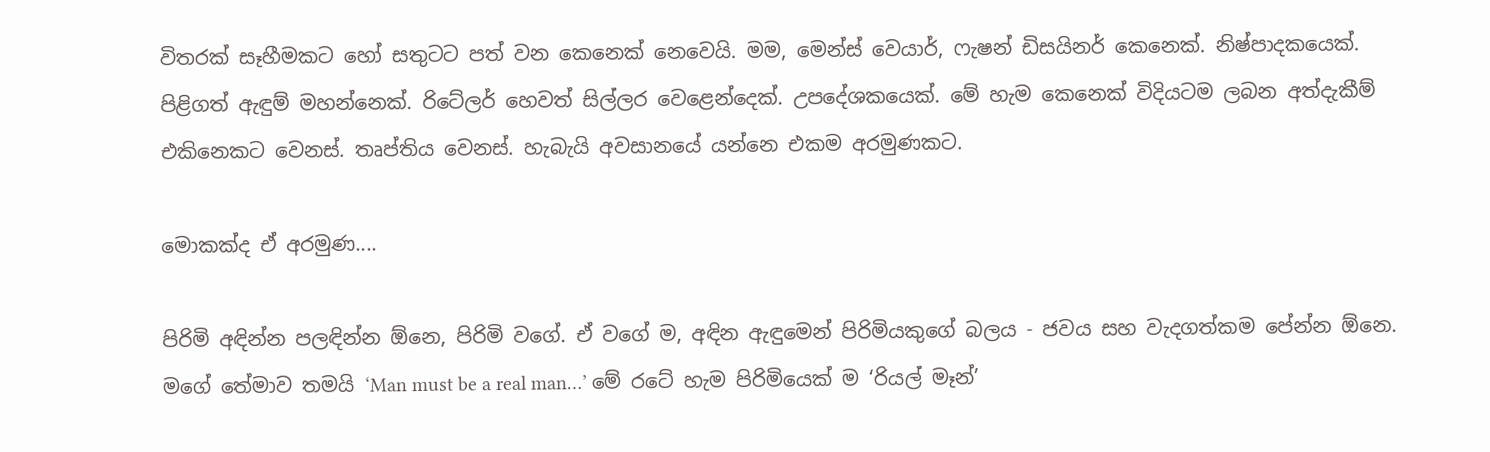විතරක් සෑහීමකට හෝ සතුටට පත් වන කෙනෙක් නෙවෙයි. මම, මෙන්ස් වෙයාර්, ෆැෂන් ඩිසයිනර් කෙනෙක්. නිෂ්පාදකයෙක්. පිළිගත් ඇඳුම් මහන්නෙක්. රිටේලර් හෙවත් සිල්ලර වෙළෙන්දෙක්. උපදේශකයෙක්. මේ හැම කෙනෙක් විදියටම ලබන අත්දැකීම් එකිනෙකට වෙනස්. තෘප්තිය වෙනස්. හැබැයි අවසානයේ යන්නෙ එකම අරමුණකට.

මොකක්ද ඒ අරමුණ....

පිරිමි අඳින්න පලඳින්න ඕනෙ, පිරිමි වගේ‍. ඒ වගේ ම, අඳින ඇඳුමෙන් පිරිමියකුගේ බලය - ජවය සහ වැදගත්කම පේන්න ඕනෙ. මගේ තේමාව තමයි ‘Man must be a real man…’ මේ රටේ හැම පිරිමියෙක් ම ‘රියල් මෑන්’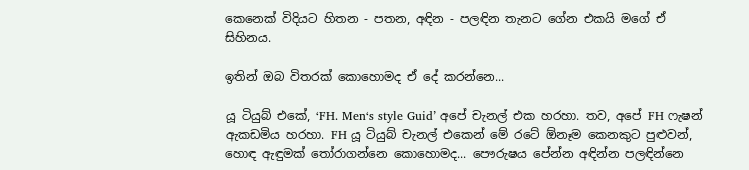කෙනෙක් විදියට හිතන - පතන, අඳින - පලඳින තැනට ගේන එකයි මගේ ඒ සිහිනය.

ඉතින් ඔබ විතරක් කොහොමද ඒ දේ කරන්නෙ...

යූ ටියුබ් එකේ, ‘FH. Men‘s style Guid’ අපේ චැනල් එක හරහා. තව, අපේ FH ෆැෂන් ඇකඩමිය හරහා. FH යූ ටියුබ් චැනල් එකෙන් මේ රටේ ඕනෑම කෙනකුට පුළුවන්, හොඳ ඇඳුමක් තෝරාගන්නෙ කොහොමද... පෞරුෂය පේන්න අඳින්න පලඳින්නෙ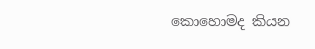කොහොමද කියන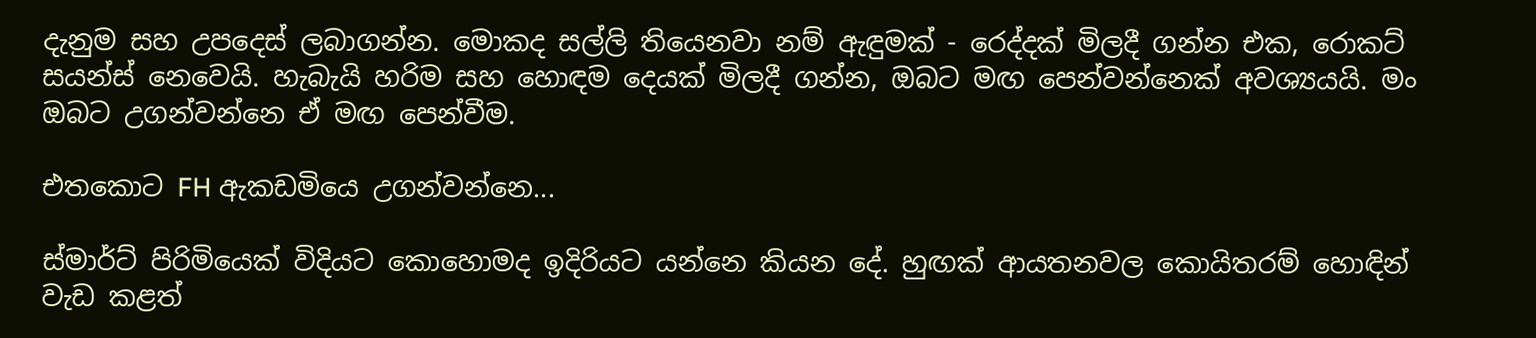දැනුම සහ උපදෙස් ලබාගන්න. මොකද සල්ලි තියෙනවා නම් ඇඳුමක් - රෙද්දක් මිලදී ගන්න එක, රොකට් සයන්ස් නෙවෙයි. හැබැයි හරිම සහ හොඳම දෙයක් මිලදී ගන්න, ඔබට මඟ පෙන්වන්නෙක් අවශ්‍යයයි. මං ඔබට උගන්වන්නෙ ඒ මඟ පෙන්වීම.

එතකොට FH ඇකඩමියෙ උගන්වන්නෙ...

ස්මාර්ට් පිරිමියෙක් විදියට කොහොමද ඉදිරියට යන්නෙ කියන දේ‍. හුඟක් ආයතනවල කොයිතරම් හොඳින් වැඩ කළත්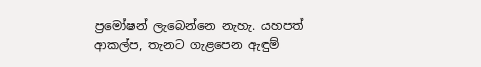ප්‍රමෝෂන් ලැබෙන්නෙ නැහැ. යහපත් ආකල්ප, තැනට ගැළපෙන ඇඳුම්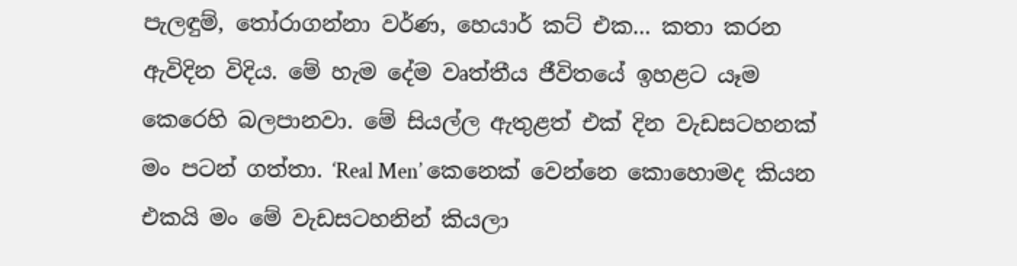පැලඳුම්, තෝරාගන්නා වර්ණ, හෙයාර් කට් එක... කතා කරන‍‍‍‍‍‍‍‍‍‍‍‍‍‍‍‍‍‍‍‍‍‍‍‍‍‍‍‍‍‍‍‍‍‍‍‍‍‍‍‍‍‍‍‍‍‍‍‍‍‍‍‍‍‍‍‍‍‍‍‍‍‍‍‍‍‍‍‍‍‍‍‍‍‍‍‍‍‍‍‍‍‍‍‍‍‍‍‍‍‍‍‍‍‍‍‍‍‍‍‍‍‍‍‍‍‍‍‍‍‍‍‍‍‍‍‍‍‍‍‍‍‍‍‍‍‍‍‍‍‍‍‍‍‍‍‍‍‍‍‍‍‍‍‍‍‍‍‍‍‍‍‍‍‍‍‍‍‍‍‍‍‍‍‍‍‍‍‍‍‍‍‍‍‍‍‍‍‍‍‍‍‍‍‍‍‍‍‍‍‍‍‍‍‍‍‍‍‍‍‍‍‍‍‍‍‍‍‍‍‍‍‍‍‍‍‍‍‍‍‍‍‍‍‍‍‍‍‍‍‍‍‍‍‍‍‍‍‍‍‍‍‍‍‍‍‍‍‍‍‍‍‍‍‍‍‍‍‍‍‍‍‍‍‍‍‍‍‍‍‍‍‍‍‍‍‍‍‍‍‍‍‍‍ ඇවිදින විදිය. මේ හැම දේම වෘත්තීය ජීවිතයේ ඉහළට යෑම කෙරෙහි බලපානවා. මේ සියල්ල ඇතුළත් එක් දින වැඩසටහනක් මං පටන් ගත්තා. ‘Real Men’ කෙනෙක් වෙන්නෙ කොහොමද කියන එකයි මං මේ වැඩසටහනින් කියලා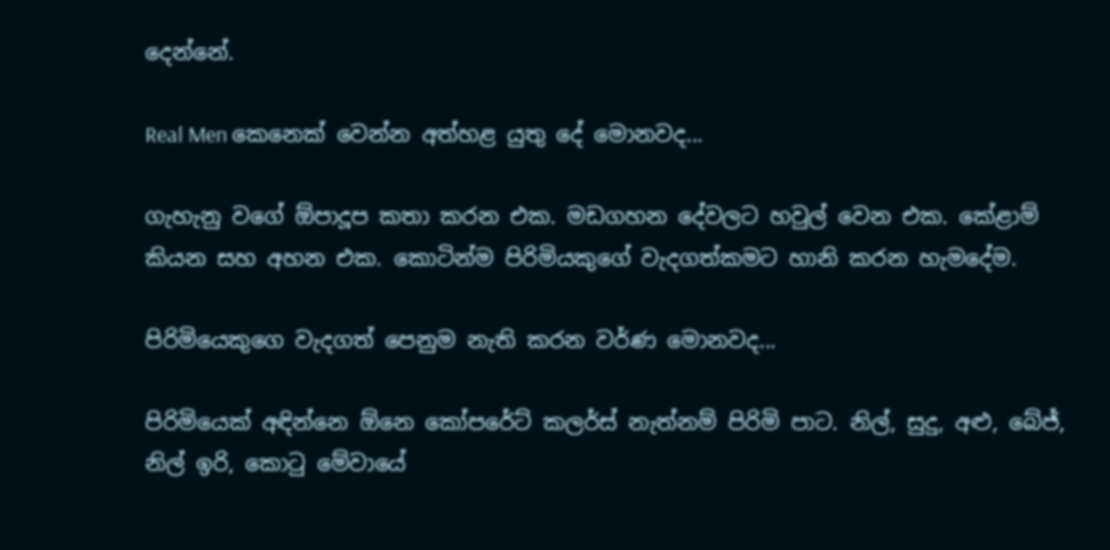දෙන්නේ.

Real Men කෙනෙක් වෙන්න අත්හළ යුතු දේ මොනවද...

ගැහැනු වගේ ඕපාදූප කතා කරන එක. මඩගහන දේවලට හවුල් වෙන එක. කේළාම් කියන සහ අහන එක. කොටින්ම පිරිමියකුගේ වැදගත්කමට හානි කරන හැමදේම.

පිරිමියෙකුගෙ වැදගත් පෙනුම නැති කරන වර්ණ මොනවද...

පිරිමියෙක් අඳින්නෙ ඕනෙ කෝපරේට් කලර්ස් නැත්නම් පිරිමි පාට. නිල්, සුදු, අළු, බේජ්, නිල් ඉරි, කොටු මේවායේ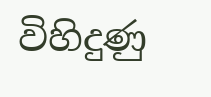විහිදුණු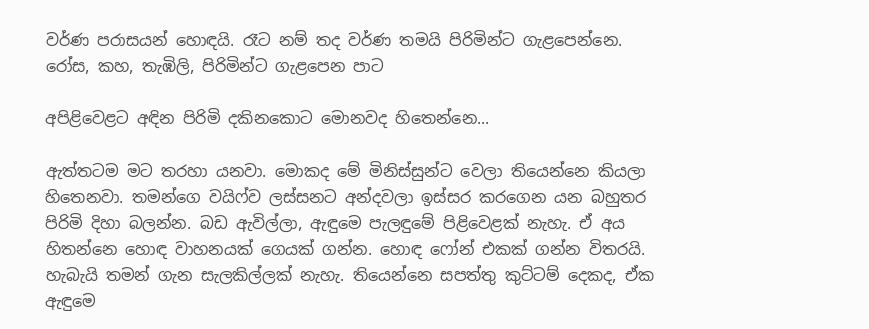වර්ණ පරාසයන් හොඳයි. රෑට නම් තද වර්ණ තමයි පිරිමින්ට ගැළපෙන්නෙ. රෝස, කහ, තැඹිලි, පිරිමින්ට ගැළපෙන පාට

අපිළිවෙළට අඳින පිරිමි දකිනකොට මොනවද හිතෙන්නෙ‍...

ඇත්තටම මට තරහා යනවා. මොකද මේ මිනිස්සුන්ට වෙලා තියෙන්නෙ කියලා හිතෙනවා. තමන්ගෙ වයිෆ්ව ලස්සනට අන්දවලා ඉස්සර කරගෙන යන බහුතර පිරිමි දිහා බලන්න. බඩ ඇවිල්ලා, ඇඳුමෙ පැලඳුමේ පිළිවෙළක් නැහැ. ඒ අය හිතන්නෙ හොඳ වාහනයක් ගෙයක් ගන්න. හොඳ ෆෝන් එකක් ගන්න විතරයි. හැබැයි තමන් ගැන සැලකිල්ලක් නැහැ. තියෙන්නෙ සපත්තු කුට්ටම් දෙකද, ඒක ඇඳුමෙ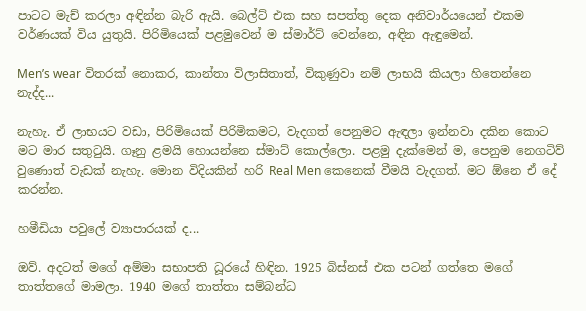පාටට මැච් කරලා අඳින්න බැරි ඇයි. බෙල්ට් එක සහ සපත්තු දෙක අනිවාර්යයෙන් එකම වර්ණයක් විය යුතුයි. පිරිමියෙක් පළමුවෙන් ම ස්මාර්ට් වෙන්නෙ, අඳින ඇඳුමෙන්.

Men’s wear විතරක් නොකර, කාන්තා විලාසිතාත්, විකුණුවා නම් ලාභයි කියලා හිතෙන්නෙ නැද්ද...

නැහැ. ඒ ලාභයට වඩා, පිරිමියෙක් පිරිමිකමට, වැදගත් පෙනුමට ඇඳලා ඉන්නවා දකින කොට මට මාර සතුටුයි. ගෑනු ළමයි හොයන්නෙ ස්මාට් කොල්ලො. පළමු දැක්මෙන් ම, පෙනුම නෙ‍ගටිව් වුණොත් වැඩක් නැහැ. මොන විදියකින් හරි Real Men කෙනෙක් වීමයි වැදගත්. මට ඕනෙ ඒ දේ කරන්න.

හමීඩියා පවුලේ ව්‍යාපාරයක් ද...

ඔව්. අදටත් මගේ අම්මා සභාපති ධූරයේ හිඳින. 1925 බිස්නස් එක පටන් ගත්තෙ මගේ තාත්තගේ මාමලා. 1940 මගේ තාත්තා සම්බන්ධ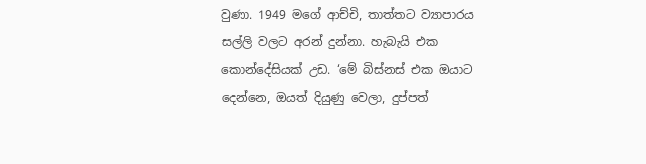වුණා. 1949 මගේ ආච්චි, තාත්තට ව්‍යාපාරය සල්ලි වලට අරන් දුන්නා. හැබැයි එක කොන්දේසියක් උඩ. ‘මේ බිස්නස් එක ඔයාට දෙන්නෙ, ඔයත් දියුණු වෙලා, දුප්පත්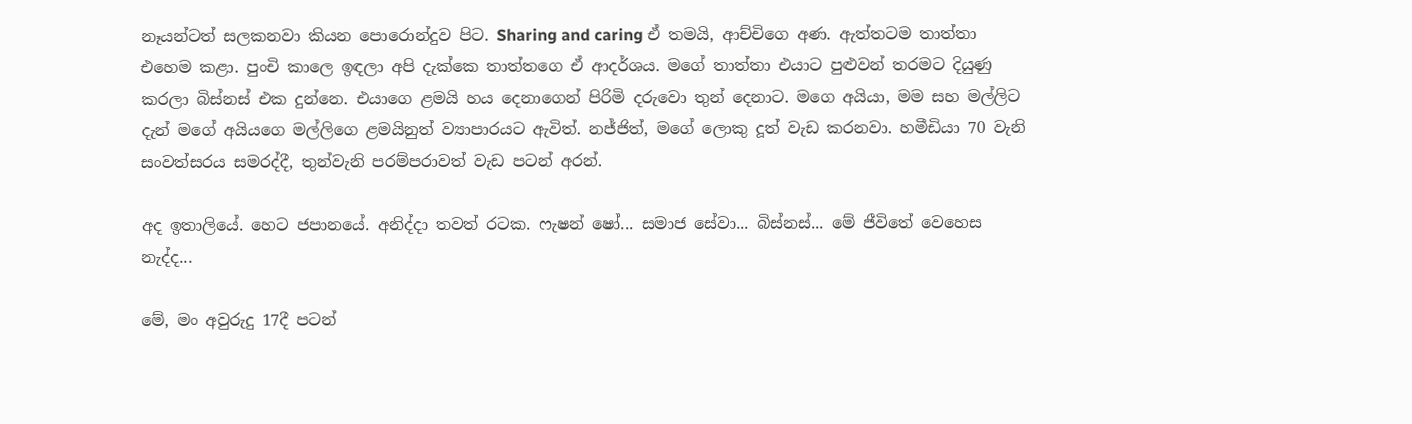නෑයන්ටත් සලකනවා කියන පොරොන්දුව පිට. Sharing and caring ඒ තමයි, ආච්චිගෙ අණ. ඇත්තටම තාත්තා එහෙම කළා. පුංචි කාලෙ ඉඳලා අපි දැක්කෙ තාත්තගෙ ඒ ආදර්ශය. මගේ තාත්තා එයාට පුළුවන් තරමට දියුණු කරලා බිස්නස් එක දුන්නෙ. එයාගෙ ළමයි හය දෙනාගෙන් පිරිමි දරුවො තුන් දෙනාට. මගෙ අයියා, මම සහ මල්ලිට දැන් මගේ අයියගෙ මල්ලිගෙ ළමයිනුත් ව්‍යාපාරයට ඇවිත්. නජ්ජිත්, මගේ ලොකු දූත් වැඩ කරනවා. හමීඩියා 70 වැනි සංවත්සරය සමරද්දී, තුන්වැනි පරම්පරාවත් වැඩ පටන් අරන්.

අද ඉතාලියේ. හෙට ජපානයේ. අනිද්දා තවත් රටක. ෆැෂන් ෂෝ... සමාජ සේවා... බිස්නස්... මේ ජීවිතේ වෙහෙස නැද්ද...

මේ, මං අවුරුදු 17දී පටන්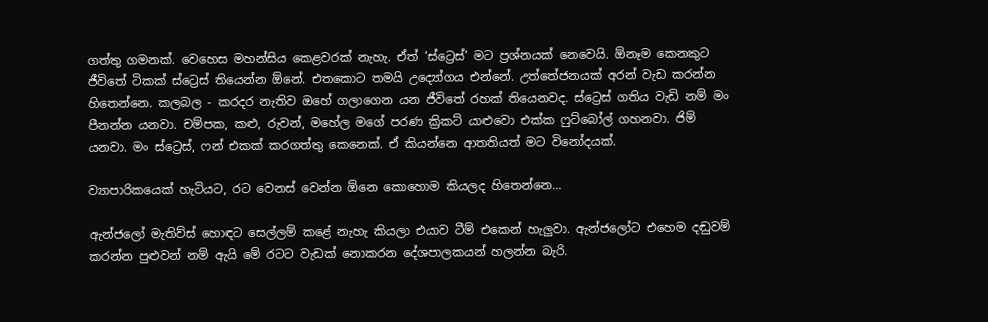ගත්තු ගමනක්. වෙහෙස මහන්සිය කෙළවරක් නැහැ. ඒත් ‘ස්ට්‍රෙස්’ මට ප්‍රශ්නයක් නෙවෙයි. ඕනෑම කෙනකුට ජීවිතේ ටිකක් ස්ට්‍රෙස් තියෙන්න ඕනේ. එතකොට තමයි උද්‍යෝගය එන්නේ. උත්තේජනයක් අරන් වැඩ කරන්න හිතෙන්නෙ. කලබල - කරදර නැතිව ඔහේ ගලාගෙන යන ජීවිතේ රහක් තියෙනවද. ස්ට්‍රෙස් ගතිය වැඩි නම් මං පීනන්න යනවා. චම්පක, කළු, රුවන්, මහේල මගේ පරණ ක්‍රිකට් යාළුවො එක්ක ෆුට්බෝල් ගහනවා. ජිම් යනවා. මං ස්ට්‍රෙස්, ෆන් එකක් කරගත්තු කෙනෙක්. ඒ කියන්නෙ ආතතියත් මට විනෝදයක්.

ව්‍යාපාරිකයෙක් හැටියට, රට වෙනස් වෙන්න ඕනෙ කොහොම කියලද හිතෙන්නෙ...

ඇන්ජලෝ මැතිව්ස් හොඳට සෙල්ලම් කළේ නැහැ කියලා එයාව ටීම් එකෙන් හැලුවා. ඇන්ජලෝට එහෙම දඬුවම් කරන්න පුළුවන් නම් ඇයි මේ රටට වැඩක් නොකරන දේශපාලකයන් හලන්න බැරි.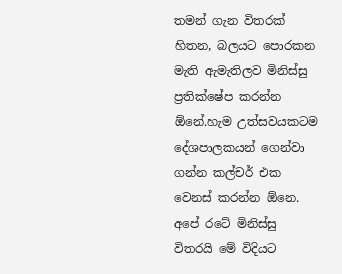තමන් ගැන විතරක් හිතන, බලයට පොරකන මැති ඇමැතිලව මිනිස්සු ප්‍රතික්ෂේප කරන්න ඕනේ.හැම ‍උත්සවයකටම දේශපාලකයන් ගෙන්වා ගන්න කල්චර් එක වෙනස් කරන්න ඕනෙ. අපේ රටේ මිනිස්සු විතරයි මේ විදියට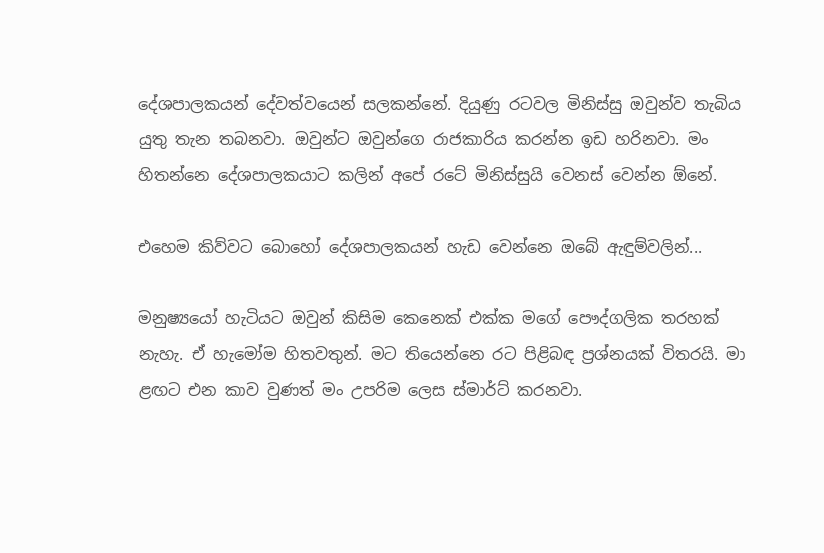දේශපාලකයන් දේවත්වයෙන් සලකන්නේ. දියුණු රටවල මිනිස්සු ඔවුන්ව තැබිය යුතු තැන තබනවා. ඔවුන්ට ‍ඔවුන්ගෙ රාජකාරිය කරන්න ඉඩ හරිනවා. මං හිතන්නෙ දේශපාලකයාට කලින් අපේ රටේ මිනිස්සුයි වෙනස් වෙන්න ‍ඕනේ.

එහෙම කිව්වට බොහෝ දේශපාලකයන් හැඩ වෙන්නෙ ඔබේ ඇඳුම්වලින්...

මනුෂ්‍යයෝ හැටියට ඔවුන් කිසිම කෙනෙක් එක්ක මගේ පෞද්ගලික තරහක් නැහැ. ඒ හැමෝම හිතවතුන්. මට තියෙන්නෙ රට පිළිබඳ ප්‍රශ්නයක් විතරයි. මා ළඟට එන කාව වුණත් මං උපරිම ලෙස ස්මාර්ට් කරනවා.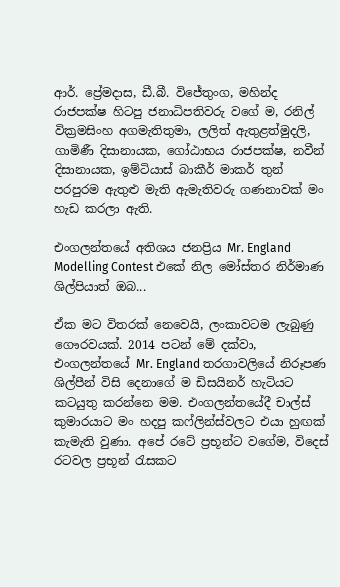ආර්. ප්‍රේමදාස, ඩී.බී. විජේතුංග, මහින්ද රාජපක්ෂ හිටපු ජනාධිපතිවරු වගේ ම, රනිල් වික්‍රමසිංහ අගමැතිතුමා, ලලිත් ඇතුළත්මුදලි, ගාමිණී දිසානායක, ගෝඨාභය රාජපක්ෂ, නවීන් දිසානායක, ඉම්ටියාස් බාකීර් මාකර් තුන් පරපුරම ඇතුළු මැති ඇමැතිවරු ගණනාවක් මං හැඩ කරලා ඇති.

එංගලන්තයේ අතිශය ජනප්‍රිය Mr. England Modelling Contest එකේ නිල මෝස්තර නිර්මාණ ශිල්පියාත් ඔබ...

ඒක මට විතරක් නෙවෙයි, ලංකාවටම ලැබුණු ගෞරවයක්. 2014 පටන් මේ දක්වා, එංගලන්තයේ Mr. England තරගාවලියේ නිරූපණ ශිල්පීන් විසි දෙනාගේ ම ඩිසයිනර් හැටියට කටයුතු කරන්නෙ මම. එංගලන්තයේදී චාල්ස් කුමාරයාට මං හදපු කෆ්ලින්ස්වලට එයා හුඟක් කැමැති වුණා. අපේ රටේ ප්‍රභූන්ට වගේම, විදෙස් රටවල ප්‍රභූන් රැසකට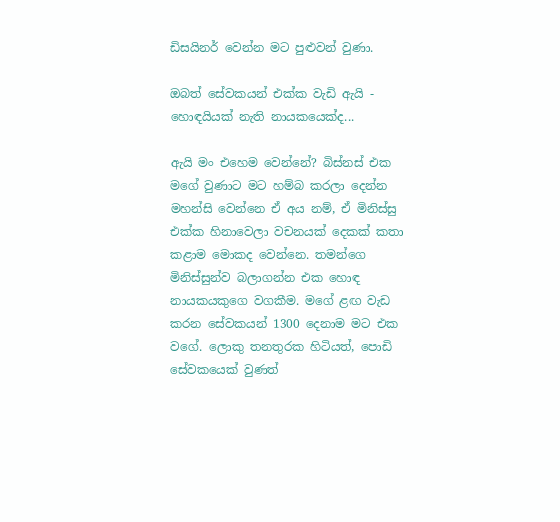ඩිසයිනර් වෙන්න මට පුළුවන් වුණා.

ඔබත් සේවකයන් එක්ක වැඩි ඇයි - හොඳයියක් නැති නායකයෙක්ද...

ඇයි මං එහෙම වෙන්නේ? බිස්නස් එක මගේ වුණාට මට හම්බ කරලා දෙන්න මහන්සි වෙන්නෙ ඒ අය නම්, ඒ මිනිස්සු එක්ක හිනාවෙලා වචනයක් දෙකක් කතා කළාම මොකද වෙන්නෙ. තමන්ගෙ මිනිස්සුන්ව බලාගන්න එක හොඳ නායකයකුගෙ වගකීම. මගේ ළඟ වැඩ කරන සේවකයන් 1300 දෙනාම මට එක වගේ. ලොකු තනතුරක හිටියත්, පොඩි සේවකයෙක් වුණත්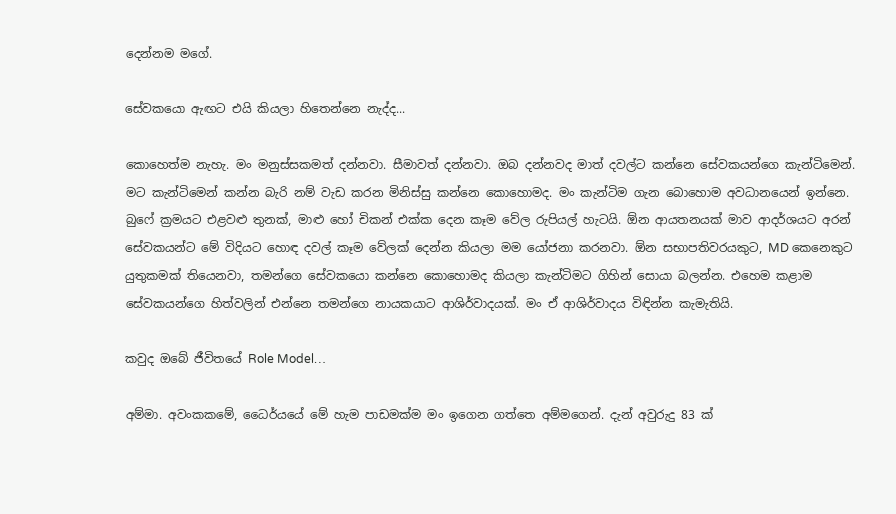දෙන්නම මගේ.

සේවකයො ඇඟට එයි කියලා හිතෙන්නෙ නැද්ද...

කොහෙත්ම නැහැ. මං මනුස්සකමත් දන්නවා. සීමාවත් දන්නවා. ඔබ දන්නවද මාත් දවල්ට කන්නෙ සේවකයන්ගෙ කැන්ටිමෙන්‍. මට කැන්ටිමෙන් කන්න බැරි නම් වැඩ කරන මිනිස්සු කන්නෙ කොහොමද. මං කැන්ටිම ගැන බොහොම අවධානයෙන් ඉන්නෙ. බුෆේ ක්‍රමයට එළවළු තුනක්, මාළු හෝ චිකන් එක්ක දෙන ක‍ෑම වේල රුපියල් හැටයි. ඕන ආයතනයක් මාව ආදර්ශයට අරන් සේවකයන්ට මේ විදියට හොඳ දවල් කෑම වේලක් දෙන්න කියලා මම යෝජනා කරනවා. ඕන සභාපතිවරයකුට, MD කෙනෙකුට යුතුකමක් තියෙනවා, තමන්ගෙ සේවකයො කන්නෙ කොහොමද කියලා කැන්ටිමට ගිහින් සොයා බලන්න. එහෙම කළාම සේවකයන්ගෙ හිත්වලින් එන්නෙ තමන්ගෙ නායකයාට ආශිර්වාදයක්. මං ඒ ආශිර්වාදය විඳින්න කැමැතියි.

කවුද ඔබේ ජීවිතයේ Role Model…

අම්මා. අවංකකමේ, ධෛර්යයේ මේ හැම පාඩමක්ම මං ඉගෙන ගත්තෙ අම්මගෙන්. දැන් අවුරුදු 83 ක්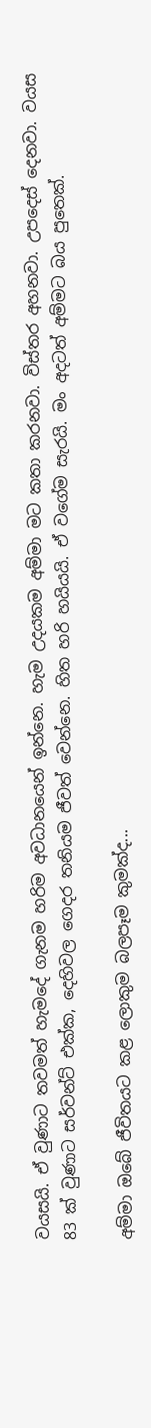වයසයි. ඒ වුණාට තවමත් හැමදේ ගැනම හරිම අවධානයෙන් ඉන්නෙ‍. හැම උදයකම අම්මා මට කතා කරනවා. විස්තර අහනවා. උපදෙස් දෙනවා. වයස 83 ක් වුණාට සර්වන්ට් එක්ක, දෙහිවල ගෙදර තනියම ජීවත් වෙන්නෙ. හිත හරි හයියයි. ඒ වගේම සැරයි. මං අදටත් අම්මට බය පුතෙක්.

අම්මා ඔබේ ජීවිතයට කළ ලොකුම බලපෑම කුමක්ද...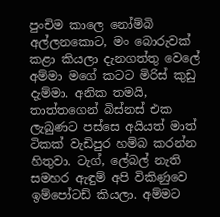පුංචිම කාලෙ නෝම්බි අල්ලනකොට, මං බොරුවක් කළා කියලා දැනගත්තු වෙලේ අම්මා මගේ කටට මිරිස් කුඩු දැම්මා. අනික තමයි, තාත්තගෙන් බිස්නස් එක ලැබුණට පස්සෙ අයියත් මාත් ටිකක් වැඩිපුර හම්බ කරන්න හිතුවා. ටැග්, ලේබල් නැති සමහර ඇඳුම් අපි විකිණුවෙ ඉම්පෝටඩ් කියලා. අම්මට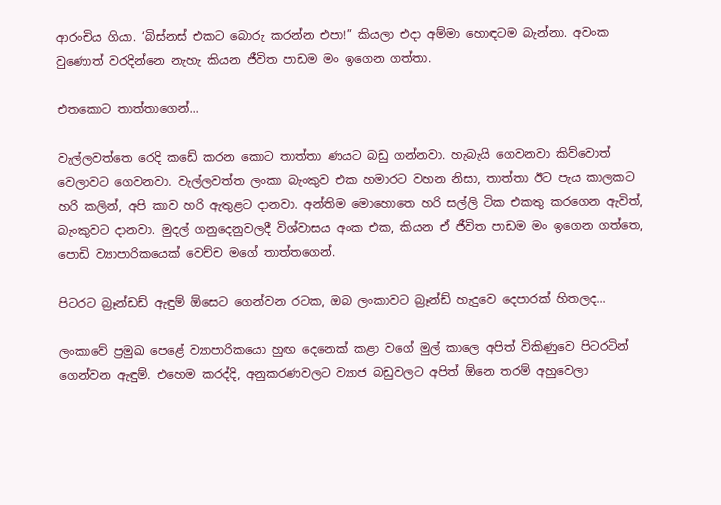ආරංචිය ගියා. ‘බිස්නස් එකට බොරු කරන්න එපා!” කියලා එදා අම්මා හොඳටම බැන්නා. අවංක වුණොත් වරදින්නෙ නැහැ කියන ජීවිත පාඩම මං ඉගෙන ගත්තා.

එතකොට තාත්තාගෙන්...

වැල්ලවත්තෙ රෙදි කඩේ කරන කොට තාත්තා ණයට බඩු ගන්නවා. හැබැයි ගෙවනවා කිව්වොත් වෙලාවට ගෙවනවා. වැල්ලවත්ත ලංකා බැංකුව එක හමාරට වහන නිසා, තාත්තා ඊට පැය කාලකට හරි කලින්, අපි කාව හරි ඇතුළට දානවා. අන්තිම මොහොතෙ හරි සල්ලි ටික එකතු කරගෙන ඇවිත්, බැංකුවට දානවා. මුදල් ගනුදෙනුවලදී විශ්වාසය අංක එක, කියන ඒ ජීවිත පාඩම මං ‍ඉගෙන ගත්තෙ, පොඩි ව්‍යාපාරිකයෙක් වෙච්ච මගේ තාත්තගෙන්.

පිටරට බ්‍ර‍ෑන්ඩඩ් ඇඳුම් ඕසෙට ගෙන්වන රටක, ඔබ ලංකාවට බ්‍රෑන්ඩ් හැදුවෙ දෙපාරක් හිතලද...

ලංකාවේ ප්‍රමුඛ පෙළේ ව්‍යාපාරිකයො හුඟ දෙනෙක් කළා වගේ මුල් කාලෙ අපිත් විකිණුවෙ පිටරටින් ගෙන්වන ඇඳුම්. එහෙම කරද්දි, අනුකරණවලට ව්‍යාජ බඩුවලට අපිත් ඕනෙ තරම් අහුවෙලා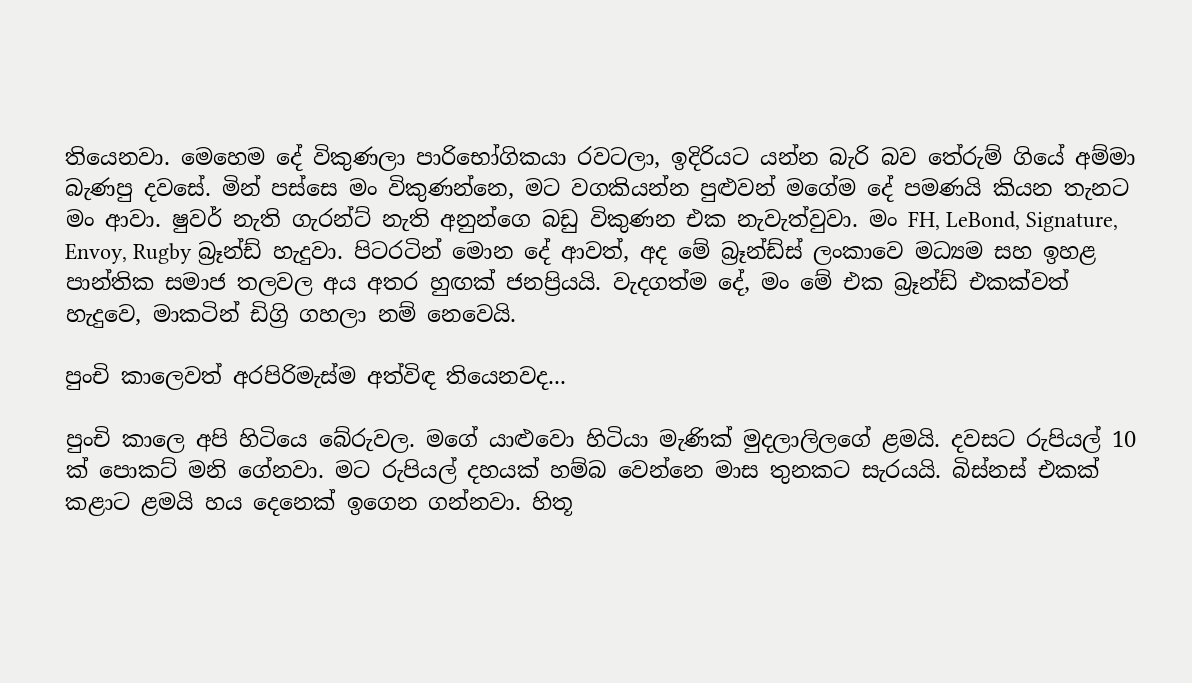තියෙනවා. මෙහෙම දේ විකුණලා පාරිභෝගිකයා රවටලා, ඉදිරියට යන්න බැරි බව තේරුම් ගියේ අම්මා බැණපු දවසේ. මින් පස්සෙ මං විකුණන්නෙ, මට වගකියන්න පුළුවන් මගේම දේ පමණයි කියන තැනට මං ආවා. ෂුවර් නැති ගැරන්ට් නැති අනුන්ගෙ බඩු විකුණන එක නැවැත්වුවා. මං FH, LeBond, Signature, Envoy, Rugby බ්‍රෑන්ඩ් හැදුවා. පිටරටින් මොන දේ ආවත්, අද මේ බ්‍රෑන්ඩ්ස් ලංකාවෙ මධ්‍යම සහ ඉහළ පාන්තික සමාජ තලවල අය අතර හුඟක් ජනප්‍රියයි. වැදගත්ම දේ, මං මේ එක බ්‍රෑන්ඩ් එකක්වත් හැදුවෙ, මාකටින් ඩිග්‍රි ගහලා නම් නෙවෙයි.

පුංචි කාලෙවත් අරපිරිමැස්ම අත්විඳ තියෙනවද...

පුංචි කාලෙ අපි හිටියෙ බේරුවල. මගේ යාළුවො හිටියා මැණික් මුදලාලිලගේ ළමයි. දවසට රුපියල් 10 ක් පොකට් මනි ගේනවා. මට රුපියල් දහයක් හම්බ වෙන්නෙ මාස තුනකට සැ‍රයයි. බිස්නස් එකක් කළාට ළමයි හය දෙනෙක් ඉගෙන ගන්නවා‍. හිතූ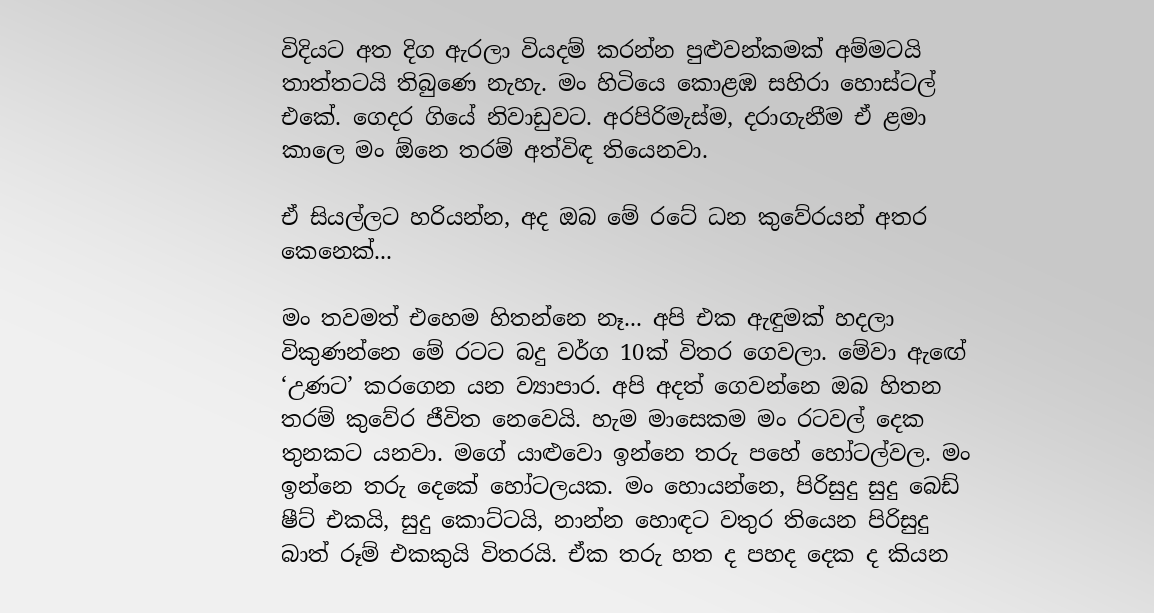විදියට අත දිග ඇරලා වියදම් කරන්න පුළුවන්කමක් අම්මටයි තාත්තටයි තිබුණෙ නැහැ. මං හිටියෙ කොළඹ සහිරා හොස්ටල් එකේ. ගෙදර ගියේ නිවාඩුවට‍. අරපිරිමැස්ම, දරාගැනීම ඒ ළමා කාලෙ මං ඕනෙ තරම් අත්විඳ තියෙනවා.

ඒ සියල්ලට හරියන්න, අද ඔබ මේ රටේ ධන කුවේරයන් අතර කෙනෙක්...

මං තවමත් එහෙම හිතන්නෙ නෑ... අපි එක ඇඳුමක් හදලා විකුණන්නෙ මේ රටට බදු වර්ග 10ක් විතර ගෙවලා. මේවා ඇඟේ ‘උණට’ කරගෙන යන ව්‍යාපාර. අපි අදත් ගෙවන්නෙ ඔබ හිතන තරම් කුවේර ජීවිත නෙවෙයි. හැම මාසෙකම මං රටවල් දෙක තුනකට යනවා. මගේ යාළුවො ඉන්නෙ තරු පහේ හෝටල්වල. මං ඉන්නෙ තරු දෙකේ හෝටලයක. මං හොයන්නෙ, පිරිසුදු සුදු බෙඩ් ෂීට් එකයි, සුදු කොට්ටයි, නාන්න හොඳට වතුර තියෙන පිරිසුදු බාත් රූම් එකකුයි විතරයි. ඒක තරු හත ද පහද දෙක ද කියන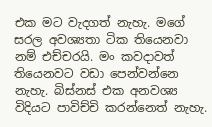එක මට වැදගත් නැහැ. මගේ සරල අවශ්‍යතා ටික තියෙනවා නම් එච්චරයි. මං කවදාවත් තියෙනවට වඩා පෙන්වන්නෙ නැහැ. බිස්නස් එක අනවශ්‍ය විදියට පාවිච්චි කරන්නෙත් නැහැ.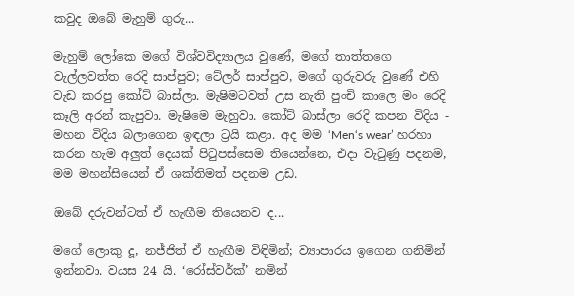කවුද ‍ඔබේ මැහුම් ගුරු...

මැහුම් ලෝකෙ මගේ විශ්වවිද්‍යාලය වුණේ, මගේ තාත්තගෙ වැල්ලවත්ත රෙදි සාප්පුව; ටේලර් සාප්පුව, මගේ ගුරුවරු වුණේ එහි වැඩ කරපු කෝට් බාස්ලා. මැෂිමටවත් උස නැති පුංචි කාලෙ මං රෙදි කෑලි අරන් කැපුවා. මැෂිමෙ මැහුවා. කෝට් බාස්ලා රෙදි කපන විදිය - මහන විදිය බලාගෙන ඉඳලා ට්‍රයි කළා. අද මම ‘Men‘s wear’ හරහා කරන හැම අලුත් දෙයක් පිටුපස්සෙම තියෙන්නෙ, එදා වැටුණු පදනම, මම මහන්සියෙන් ඒ ශක්තිමත් පදනම උඩ.

ඔ‍බේ දරුවන්ටත් ඒ හැඟීම තියෙනව ද...

මගේ ලොකු දූ, නජ්ජිත් ඒ හැඟීම විඳිමින්; ව්‍යාපාරය ඉගෙන ගනිමින් ඉන්නවා. වයස 24 යි. ‘රෝස්වර්ක්’ නමින්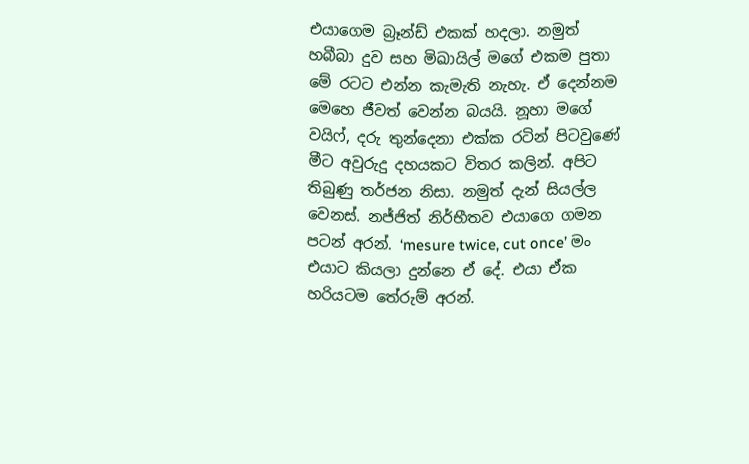එයාගෙම බ්‍රෑන්ඩ් එකක් හදලා. නමුත් හබීබා දුව සහ මිඛායිල් මගේ එකම පුතා මේ රටට එන්න කැමැති නැහැ. ඒ දෙන්නම මෙහෙ ජීවත් වෙන්න බයයි. නූහා මගේ වයිෆ්, දරු තුන්දෙනා එක්ක රටින් පිටවුණේ මීට අවුරුදු දහයකට විතර කලින්. අපිට තිබුණු තර්ජන නිසා. නමුත් දැන් සියල්ල වෙනස්. නජ්ජිත් නිර්භීතව එයාගෙ ගමන පටන් අරන්. ‘mesure twice, cut once’ මං එයාට කියලා දුන්නෙ ඒ දේ. එයා ඒක හරියටම තේරුම් අරන්.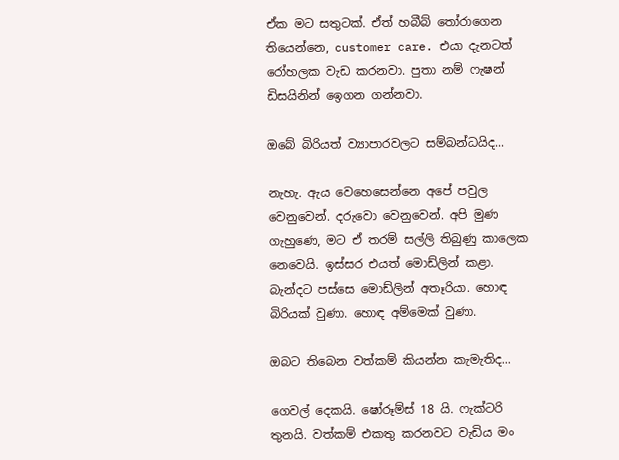ඒක මට සතුටක්. ඒත් හබීබ් තෝරාගෙන තියෙන්නෙ, customer care. එයා දැනටත් රෝහලක වැඩ කරනවා. පුතා නම් ‍‍ෆැෂන් ඩිසයිනින් ඉ‍ෙගන ගන්නවා.

ඔබේ බිරියත් ව්‍යාපාරවලට සම්බන්ධයිද...

නැහැ. ඇය වෙහෙසෙන්නෙ අපේ පවුල වෙනුවෙන්. දරුවො වෙනුවෙන්. අපි මුණ ගැහුණෙ, මට ඒ තරම් සල්ලි තිබුණු කාලෙක නෙවෙයි. ඉස්සර එයත් මොඩ්ලින් කළා. බැන්දට පස්සෙ මොඩ්ලින් අතෑරියා. හොඳ බිරියක් වුණා. හොඳ අම්මෙක් වුණා.

ඔබට තිබෙන වත්කම් කියන්න කැමැතිද...

ගෙවල් දෙකයි. ෂෝරූම්ස් 18 යි. ෆැක්ටරි තුනයි. වත්කම් එකතු කරනවට වැඩිය මං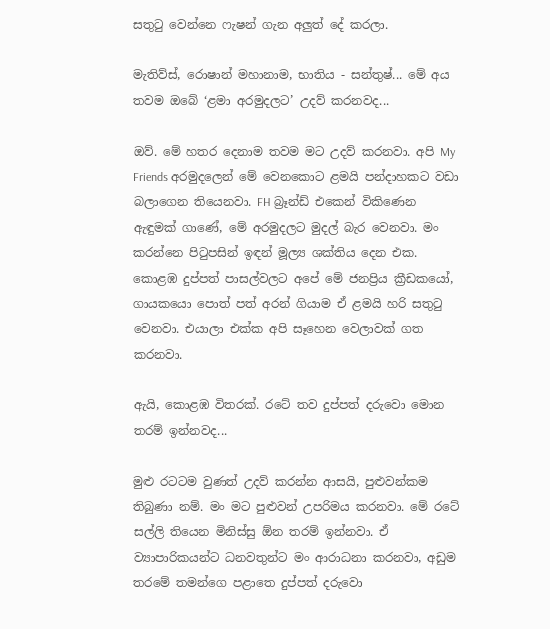සතුටු වෙන්නෙ ෆැෂන් ගැන අලුත් දේ කරලා.

මැතිව්ස්, රොෂාන් මහානාම, භාතිය - සන්තුෂ්... මේ අය තවම ඔබේ ‘ළමා අරමුදලට’ උදව් කරනවද...

ඔව්. මේ හතර දෙනාම තවම මට උදව් කරනවා. අපි My Friends අරමුදලෙන් මේ වෙනකොට ළමයි පන්දාහකට වඩා බලාගෙන තියෙනවා. FH බ්‍රෑන්ඩ් එකෙන් විකිණෙන ඇඳුමක් ගාණේ, මේ අරමුදලට මුදල් බැර වෙනවා. මං කරන්නෙ පිටුපසින් ඉඳන් මූල්‍ය ශක්තිය දෙන එක. කොළඹ දුප්පත් පාසල්වලට අපේ මේ ජනප්‍රිය ක්‍රීඩකයෝ, ගායකයො පොත් පත් අරන් ගියාම ඒ ළමයි හරි සතුටු වෙනවා. එයාලා එක්ක අපි සෑහෙන වෙලාවක් ගත කරනවා.

ඇයි, කොළඹ විතරක්. රටේ තව දුප්පත් දරුවො මොන තරම් ඉන්නවද...

මුළු රටටම වුණත් උදව් කරන්න ආසයි, පුළුවන්කම තිබුණා නම්. මං මට පුළුවන් ‍උපරිමය කරනවා. මේ රටේ සල්ලි තියෙන මිනිස්සු ඕන තරම් ඉන්නවා. ඒ ව්‍යාපාරිකයන්ට ධනවතුන්ට මං ආරාධනා කරනවා, අඩුම තරමේ තමන්ගෙ පළාතෙ දුප්පත් දරුවො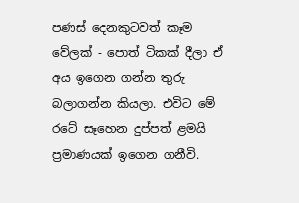පණස් දෙනකුටවත් කෑම වේලක් - පොත් ටිකක් දීලා ඒ අය ඉගෙන ගන්න තුරු බලාගන්න කියලා. එවිට මේ රටේ සෑහෙන දුප්පත් ළමයි ප්‍රමාණයක් ඉගෙන ගනීවි.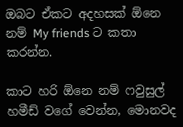ඔබට‍ ඒකට අදහසක් ඕනෙ නම් My friends ට කතා කරන්න.

කාට හරි ඕනෙ නම් ෆවුසුල් හමීඩ් වගේ වෙන්න, මොනවද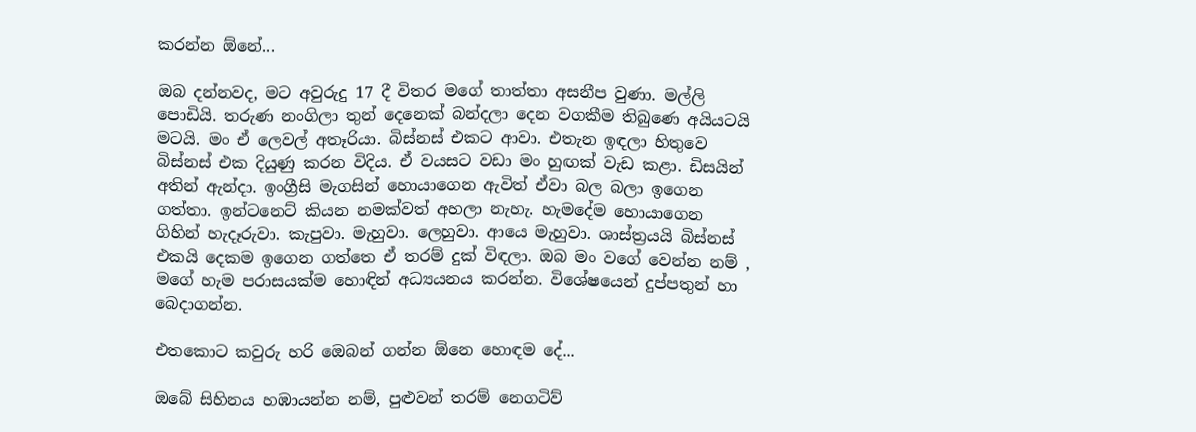කරන්න ඕනේ...

ඔබ දන්නවද, මට අවුරුදු 17 දී විතර මගේ තාත්තා අසනීප වුණා. මල්ලි පොඩියි. තරුණ නංගිලා තුන් දෙනෙක් බන්දලා දෙන වගකීම තිබුණෙ අයියටයි මටයි. මං ඒ ලෙවල් අතෑරියා. බිස්නස් එකට ආවා. එතැන ඉඳලා හිතුවෙ බිස්නස් එක දියුණු කරන විදිය. ඒ වයසට වඩා මං හුඟක් වැඩ කළා. ඩිසයින් අතින් ඇන්දා. ඉංග්‍රීසි මැගසින් හොයාගෙන ඇවිත් ඒවා බල බලා ඉගෙන ගත්තා. ඉන්ටනෙට් කියන නමක්වත් අහලා නැහැ. හැමදේම හොයාගෙන ගිහින් හැදෑරුවා. කැපුවා. මැහුවා. ලෙහුවා. ආයෙ මැහුවා. ශාස්ත්‍රයයි බිස්නස් එකයි දෙකම ඉගෙන ගත්තෙ ඒ තරම් දුක් විඳලා. ඔබ මං වගේ වෙන්න නම් , මගේ හැම පරාසයක්ම හොඳින් අධ්‍යයනය කරන්න. විශේෂයෙන් දුප්පතුන් හා බෙදාගන්න.

එතකොට කවුරු හරි ඔ‍ෙබන් ගන්න ඕනෙ හොඳම දේ...

ඔබේ සිහිනය හඹායන්න නම්, පුළුවන් තරම් නෙගටිව්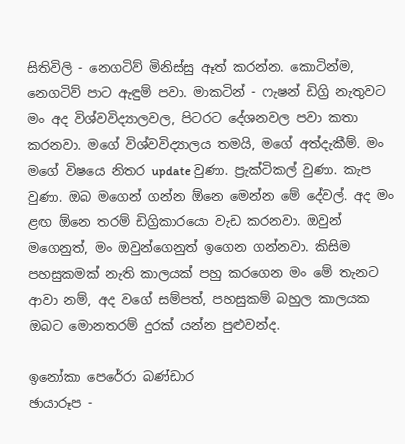සිතිවිලි - නෙගටිව් මිනිස්සු ඈත් කරන්න. කොටින්ම, නෙගටිව් පාට ඇඳුම් පවා. මාකටින් - ෆැෂන් ඩිග්‍රි නැතුවට මං අද විශ්වවිද්‍යාලවල, පිටරට දේශනවල පවා කතා කරනවා. මගේ විශ්වවිද්‍යාලය තමයි, මගේ අත්දැකීම්. මං මගේ විෂයෙ නිතර update වුණා. ප්‍රැක්ටිකල් වුණා. කැප වුණා. ඔබ මගෙන් ගන්න ඕනෙ මෙන්න මේ දේවල්. අද මං ළඟ ඕනෙ තරම් ඩිග්‍රිකාරයො වැඩ කරනවා. ඔවුන් මගෙනුත්, මං ඔවුන්ගෙනුත් ඉගෙන ගන්නවා. කිසිම පහසුකමක් නැති කාලයක් පහු කරගෙන මං මේ තැනට ආවා නම්, අද වගේ සම්පත්, පහසුකම් බහුල කාලයක ඔබට මොනතරම් දුරක් යන්න පුළුවන්ද.

ඉනෝකා පෙරේරා බණ්ඩාර
ඡායාරූප -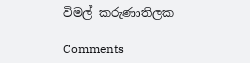විමල් කරුණාතිලක

Comments